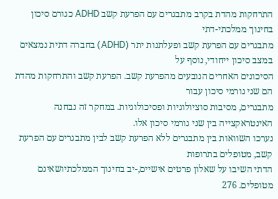התרחקות מהדת בקרב מתבגרים עם הפרעת קשב ADHD כגורם סיכון בחינוך ממלכתי-דתי
מתבגרים עם הפרעת קשב ופעלתנות יתר (ADHD) בחברה דתית נמצאים במצב סיכון ייחודי, נוסף על
הסיכונים האחרים הנובעים מהפרעת קשב. הפרעת קשב והתרחקות מהדת הם שני גורמי סיכון עבור
מתבגרים, מסיבות סוציולוגיות ופסיכולוגיות. במחקר זה נבחנה האינטראקצייה בין שני גורמי סיכון אלו.
נערכו השוואות בין מתבגרים ללא הפרעת קשב לבין מתבגרים עם הפרעת קשב, מטופלים בתרופות
הדתי השיבו על שאלון פרטים אישיים,-יב בחינוך הממלכתיושאינם מטופלים. 276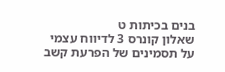בנים בכיתות ט
שאלון קונרס 3 לדיווח עצמי על תסמינים של הפרעת קשב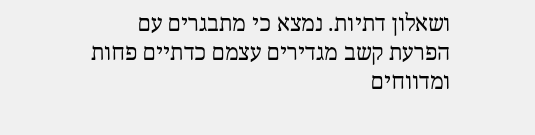ושאלון דתיות. נמצא כי מתבגרים עם
הפרעת קשב מגדירים עצמם כדתיים פחות ומדווחים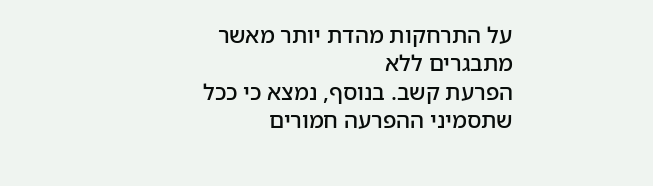על התרחקות מהדת יותר מאשר מתבגרים ללא
הפרעת קשב. בנוסף, נמצא כי ככל שתסמיני ההפרעה חמורים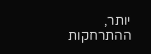יותר, ההתרחקות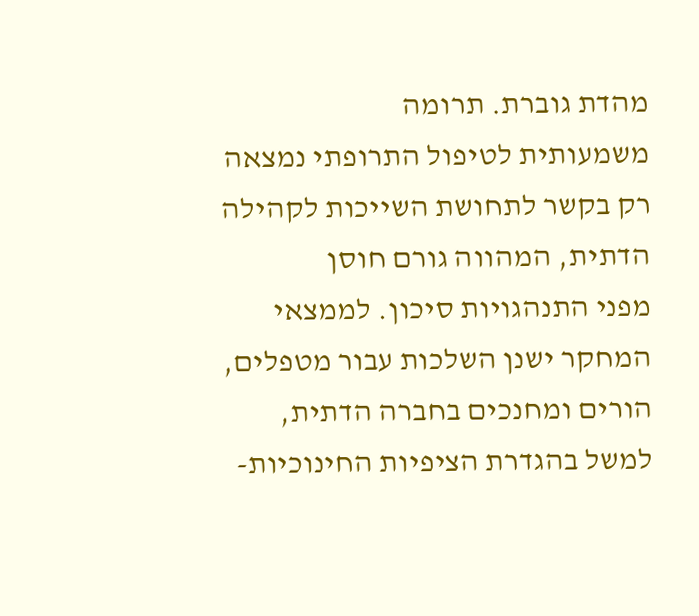מהדת גוברת. תרומה
משמעותית לטיפול התרופתי נמצאה רק בקשר לתחושת השייכות לקהילה הדתית, המהווה גורם חוסן
מפני התנהגויות סיכון. לממצאי המחקר ישנן השלכות עבור מטפלים, הורים ומחנכים בחברה הדתית,
למשל בהגדרת הציפיות החינוכיות-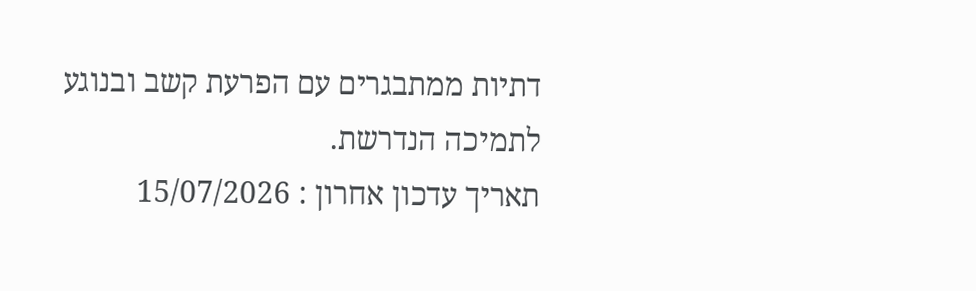דתיות ממתבגרים עם הפרעת קשב ובנוגע לתמיכה הנדרשת.
תאריך עדכון אחרון : 15/07/2026